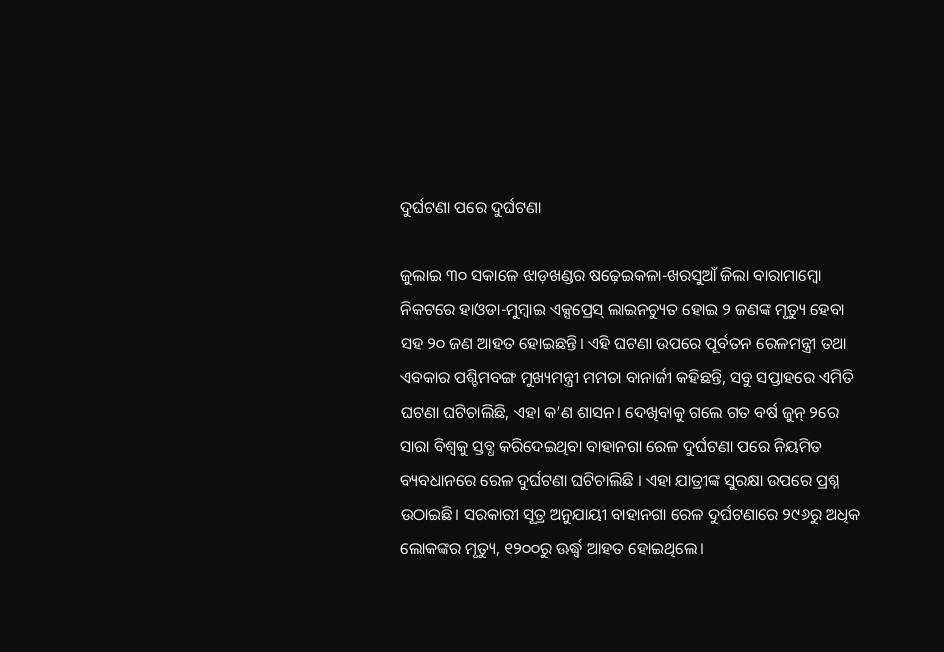ଦୁର୍ଘଟଣା ପରେ ଦୁର୍ଘଟଣା

ଜୁଲାଇ ୩୦ ସକାଳେ ଝାଡ଼ଖଣ୍ଡର ଷଢ଼େଇକଳା-ଖରସୁଆଁ ଜିଲା ବାରାମାମ୍ବୋ ନିକଟରେ ହାଓଡା-ମୁମ୍ବାଇ ଏକ୍ସପ୍ରେସ୍‌ ଲାଇନଚ୍ୟୁତ ହୋଇ ୨ ଜଣଙ୍କ ମୃତ୍ୟୁ ହେବା ସହ ୨୦ ଜଣ ଆହତ ହୋଇଛନ୍ତି। ଏହି ଘଟଣା ଉପରେ ପୂର୍ବତନ ରେଳମନ୍ତ୍ରୀ ତଥା ଏବକାର ପଶ୍ଚିମବଙ୍ଗ ମୁଖ୍ୟମନ୍ତ୍ରୀ ମମତା ବାନାର୍ଜୀ କହିଛନ୍ତି, ସବୁ ସପ୍ତାହରେ ଏମିତି ଘଟଣା ଘଟିଚାଲିଛି, ଏହା କ’ଣ ଶାସନ। ଦେଖିବାକୁ ଗଲେ ଗତ ବର୍ଷ ଜୁନ୍‌ ୨ରେ ସାରା ବିଶ୍ୱକୁ ସ୍ତବ୍ଧ କରିଦେଇଥିବା ବାହାନଗା ରେଳ ଦୁର୍ଘଟଣା ପରେ ନିୟମିତ ବ୍ୟବଧାନରେ ରେଳ ଦୁର୍ଘଟଣା ଘଟିଚାଲିଛି । ଏହା ଯାତ୍ରୀଙ୍କ ସୁରକ୍ଷା ଉପରେ ପ୍ରଶ୍ନ ଉଠାଇଛି। ସରକାରୀ ସୂତ୍ର ଅନୁଯାୟୀ ବାହାନଗା ରେଳ ଦୁର୍ଘଟଣାରେ ୨୯୬ରୁ ଅଧିକ ଲୋକଙ୍କର ମୃତ୍ୟୁ, ୧୨୦୦ରୁ ଊର୍ଦ୍ଧ୍ୱ ଆହତ ହୋଇଥିଲେ।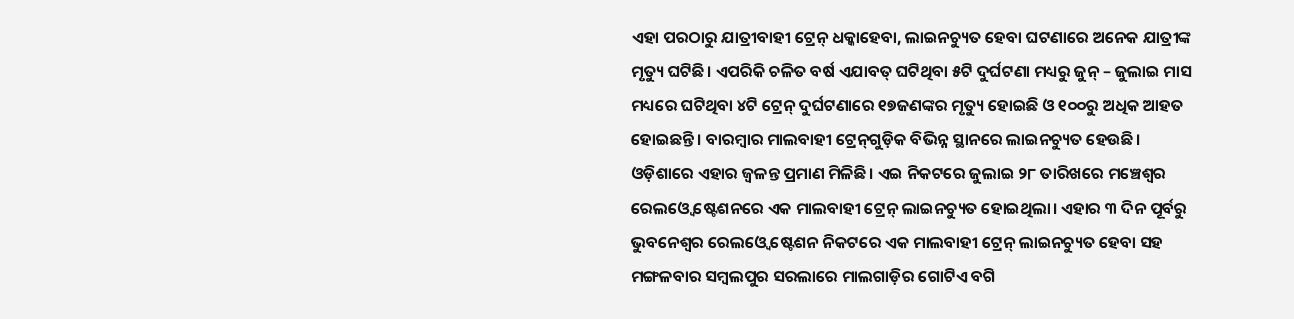ଏହା ପରଠାରୁ ଯାତ୍ରୀବାହୀ ଟ୍ରେନ୍‌ ଧକ୍କାହେବା, ଲାଇନଚ୍ୟୁତ ହେବା ଘଟଣାରେ ଅନେକ ଯାତ୍ରୀଙ୍କ ମୃତ୍ୟୁ ଘଟିଛି। ଏପରିକି ଚଳିତ ବର୍ଷ ଏଯାବତ୍‌ ଘଟିଥିବା ୫ଟି ଦୁର୍ଘଟଣା ମଧ୍ୟରୁ ଜୁନ୍‌ – ଜୁଲାଇ ମାସ ମଧ୍ୟରେ ଘଟିଥିବା ୪ଟି ଟ୍ରେନ୍‌ ଦୁର୍ଘଟଣାରେ ୧୭ଜଣଙ୍କର ମୃତ୍ୟୁ ହୋଇଛି ଓ ୧୦୦ରୁ ଅଧିକ ଆହତ ହୋଇଛନ୍ତି। ବାରମ୍ବାର ମାଲବାହୀ ଟ୍ରେନ୍‌ଗୁଡ଼ିକ ବିଭିନ୍ନ ସ୍ଥାନରେ ଲାଇନଚ୍ୟୁତ ହେଉଛି। ଓଡ଼ିଶାରେ ଏହାର ଜ୍ୱଳନ୍ତ ପ୍ରମାଣ ମିଳିଛି। ଏଇ ନିକଟରେ ଜୁଲାଇ ୨୮ ତାରିଖରେ ମଞ୍ଚେଶ୍ୱର ରେଲଓ୍ବେ ଷ୍ଟେଶନରେ ଏକ ମାଲବାହୀ ଟ୍ରେନ୍‌ ଲାଇନଚ୍ୟୁତ ହୋଇଥିଲା। ଏହାର ୩ ଦିନ ପୂର୍ବରୁ ଭୁବନେଶ୍ୱର ରେଲଓ୍ବେ ଷ୍ଟେଶନ ନିକଟରେ ଏକ ମାଲବାହୀ ଟ୍ରେନ୍‌ ଲାଇନଚ୍ୟୁତ ହେବା ସହ ମଙ୍ଗଳବାର ସମ୍ବଲପୁର ସରଲାରେ ମାଲଗାଡ଼ିର ଗୋଟିଏ ବଗି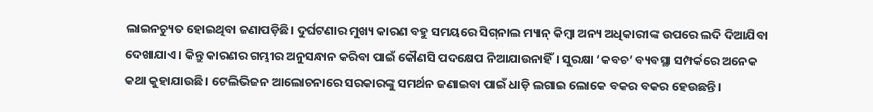ଲାଇନଚ୍ୟୁତ ହୋଇଥିବା ଜଣାପଡ଼ିଛି। ଦୁର୍ଘଟଣାର ମୁଖ୍ୟ କାରଣ ବହୁ ସମୟରେ ସିଗ୍‌ନାଲ ମ୍ୟାନ୍‌ କିମ୍ବା ଅନ୍ୟ ଅଧିକାରୀଙ୍କ ଉପରେ ଲଦି ଦିଆଯିବା ଦେଖାଯାଏ। କିନ୍ତୁ କାରଣର ଗମ୍ଭୀର ଅନୁସନ୍ଧାନ କରିବା ପାଇଁ କୌଣସି ପଦକ୍ଷେପ ନିଆଯାଉନାହିଁ। ସୁରକ୍ଷା ‘କବଚ’ ବ୍ୟବସ୍ଥା ସମ୍ପର୍କରେ ଅନେକ କଥା କୁହାଯାଉଛି। ଟେଲିଭିଜନ ଆଲୋଚନାରେ ସରକାରଙ୍କୁ ସମର୍ଥନ ଜଣାଇବା ପାଇଁ ଧାଡ଼ି ଲଗାଇ ଲୋକେ ବକର ବକର ହେଉଛନ୍ତି।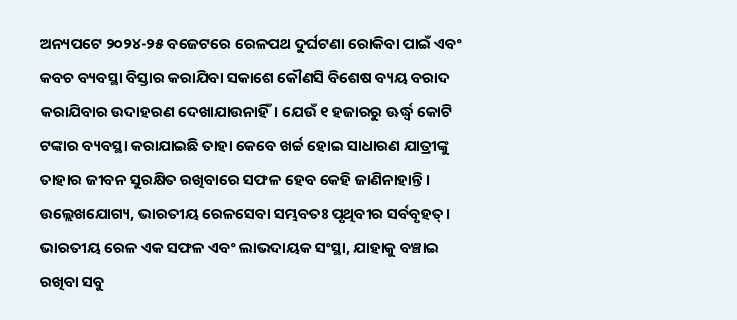ଅନ୍ୟପଟେ ୨୦୨୪-୨୫ ବଜେଟରେ ରେଳପଥ ଦୁର୍ଘଟଣା ରୋକିବା ପାଇଁ ଏବଂ କବଚ ବ୍ୟବସ୍ଥା ବିସ୍ତାର କରାଯିବା ସକାଶେ କୌଣସି ବିଶେଷ ବ୍ୟୟ ବରାଦ କରାଯିବାର ଉଦାହରଣ ଦେଖାଯାଉନାହିଁ। ଯେଉଁ ୧ ହଜାରରୁ ଊର୍ଦ୍ଧ୍ୱ କୋଟି ଟଙ୍କାର ବ୍ୟବସ୍ଥା କରାଯାଇଛି ତାହା କେବେ ଖର୍ଚ୍ଚ ହୋଇ ସାଧାରଣ ଯାତ୍ରୀଙ୍କୁ ତାହାର ଜୀବନ ସୁରକ୍ଷିତ ରଖିବାରେ ସଫଳ ହେବ କେହି ଜାଣିନାହାନ୍ତି।
ଉଲ୍ଲେଖଯୋଗ୍ୟ, ଭାରତୀୟ ରେଳସେବା ସମ୍ଭବତଃ ପୃଥିବୀର ସର୍ବବୃହତ୍‌। ଭାରତୀୟ ରେଳ ଏକ ସଫଳ ଏବଂ ଲାଭଦାୟକ ସଂସ୍ଥା, ଯାହାକୁ ବଞ୍ଚାଇ ରଖିବା ସବୁ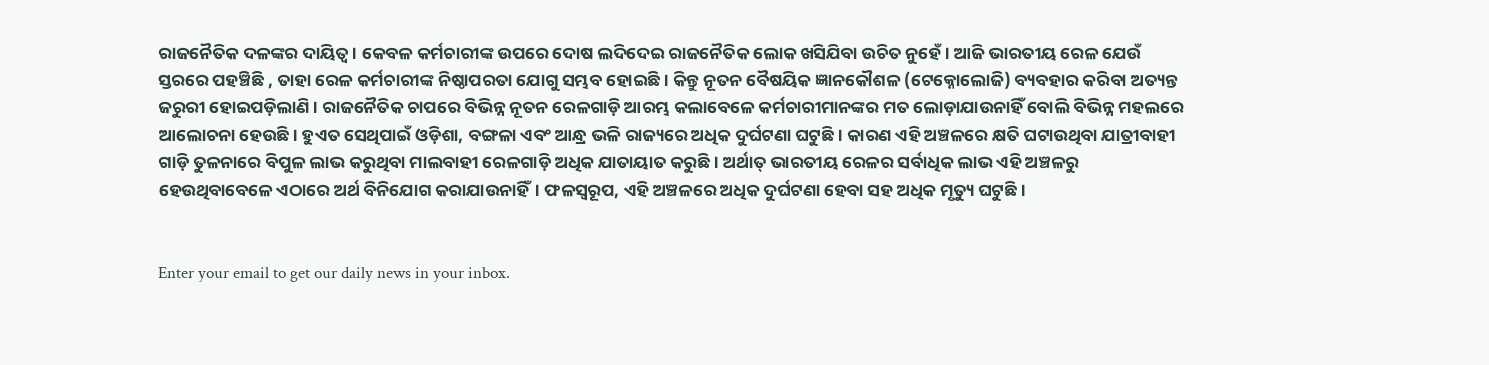ରାଜନୈତିକ ଦଳଙ୍କର ଦାୟିତ୍ୱ। କେବଳ କର୍ମଚାରୀଙ୍କ ଉପରେ ଦୋଷ ଲଦିଦେଇ ରାଜନୈତିକ ଲୋକ ଖସିଯିବା ଉଚିତ ନୁହେଁ। ଆଜି ଭାରତୀୟ ରେଳ ଯେଉଁ ସ୍ତରରେ ପହଞ୍ଚିଛି , ତାହା ରେଳ କର୍ମଚାରୀଙ୍କ ନିଷ୍ଠାପରତା ଯୋଗୁ ସମ୍ଭବ ହୋଇଛି। କିନ୍ତୁ ନୂତନ ବୈଷୟିକ ଜ୍ଞାନକୌଶଳ (ଟେକ୍ନୋଲୋଜି) ବ୍ୟବହାର କରିବା ଅତ୍ୟନ୍ତ ଜରୁରୀ ହୋଇପଡ଼ିଲାଣି । ରାଜନୈତିକ ଚାପରେ ବିଭିନ୍ନ ନୂତନ ରେଳଗାଡ଼ି ଆରମ୍ଭ କଲାବେଳେ କର୍ମଚାରୀମାନଙ୍କର ମତ ଲୋଡ଼ାଯାଉନାହିଁ ବୋଲି ବିଭିନ୍ନ ମହଲରେ ଆଲୋଚନା ହେଉଛି। ହୁଏତ ସେଥିପାଇଁ ଓଡ଼ିଶା, ବଙ୍ଗଳା ଏବଂ ଆନ୍ଧ୍ର ଭଳି ରାଜ୍ୟରେ ଅଧିକ ଦୁର୍ଘଟଣା ଘଟୁଛି। କାରଣ ଏହି ଅଞ୍ଚଳରେ କ୍ଷତି ଘଟାଉଥିବା ଯାତ୍ରୀବାହୀ ଗାଡ଼ି ତୁଳନାରେ ବିପୁଳ ଲାଭ କରୁଥିବା ମାଲବାହୀ ରେଳଗାଡ଼ି ଅଧିକ ଯାତାୟାତ କରୁଛି। ଅର୍ଥାତ୍‌ ଭାରତୀୟ ରେଳର ସର୍ବାଧିକ ଲାଭ ଏହି ଅଞ୍ଚଳରୁ ହେଉଥିବାବେଳେ ଏଠାରେ ଅର୍ଥ ବିନିଯୋଗ କରାଯାଉନାହିଁ। ଫଳସ୍ବରୂପ, ଏହି ଅଞ୍ଚଳରେ ଅଧିକ ଦୁର୍ଘଟଣା ହେବା ସହ ଅଧିକ ମୃତ୍ୟୁ ଘଟୁଛି।


Enter your email to get our daily news in your inbox.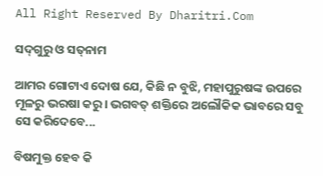All Right Reserved By Dharitri.Com

ସଦ୍‌ଗୁରୁ ଓ ସତ୍‌ନାମ

ଆମର ଗୋଟାଏ ଦୋଷ ଯେ, କିଛି ନ ବୁଝି, ମହାପୁରୁଷଙ୍କ ଉପରେ ମୂଳରୁ ଭରଷା କରୁ। ଭଗବତ୍‌ ଶକ୍ତିରେ ଅଲୌକିକ ଭାବରେ ସବୁ ସେ କରିଦେବେ...

ବିଷମୁକ୍ତ ହେବ କି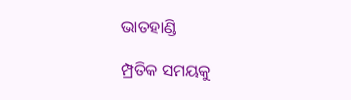ଭାତହାଣ୍ଡି

ମ୍ପ୍ରତିକ ସମୟକୁ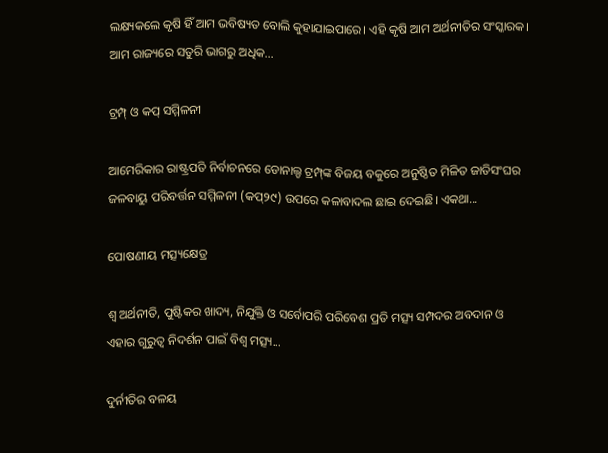ଲକ୍ଷ୍ୟକଲେ କୃଷି ହିଁ ଆମ ଭବିଷ୍ୟତ ବୋଲି କୁହାଯାଇପାରେ। ଏହି କୃଷି ଆମ ଅର୍ଥନୀତିର ସଂସ୍କାରକ। ଆମ ରାଜ୍ୟରେ ସତୁରି ଭାଗରୁ ଅଧିକ...

ଟ୍ରମ୍ପ୍‌ ଓ କପ୍‌ ସମ୍ମିଳନୀ

ଆମେରିକାର ରାଷ୍ଟ୍ରପତି ନିର୍ବାଚନରେ ଡୋନାଲ୍ଡ ଟ୍ରମ୍ପ୍‌ଙ୍କ ବିଜୟ ବକୁରେ ଅନୁଷ୍ଠିତ ମିଳିତ ଜାତିସଂଘର ଜଳବାୟୁ ପରିବର୍ତ୍ତନ ସମ୍ମିଳନୀ (କପ୍‌୨୯) ଉପରେ କଳାବାଦଲ ଛାଇ ଦେଇଛି। ଏକଥା...

ପୋଷଣୀୟ ମତ୍ସ୍ୟକ୍ଷେତ୍ର

ଶ୍ୱ ଅର୍ଥନୀତି, ପୁଷ୍ଟିକର ଖାଦ୍ୟ, ନିଯୁକ୍ତି ଓ ସର୍ବୋପରି ପରିବେଶ ପ୍ରତି ମତ୍ସ୍ୟ ସମ୍ପଦର ଅବଦାନ ଓ ଏହାର ଗୁରୁତ୍ୱ ନିଦର୍ଶନ ପାଇଁ ବିଶ୍ୱ ମତ୍ସ୍ୟ...

ଦୁର୍ନୀତିର ବଳୟ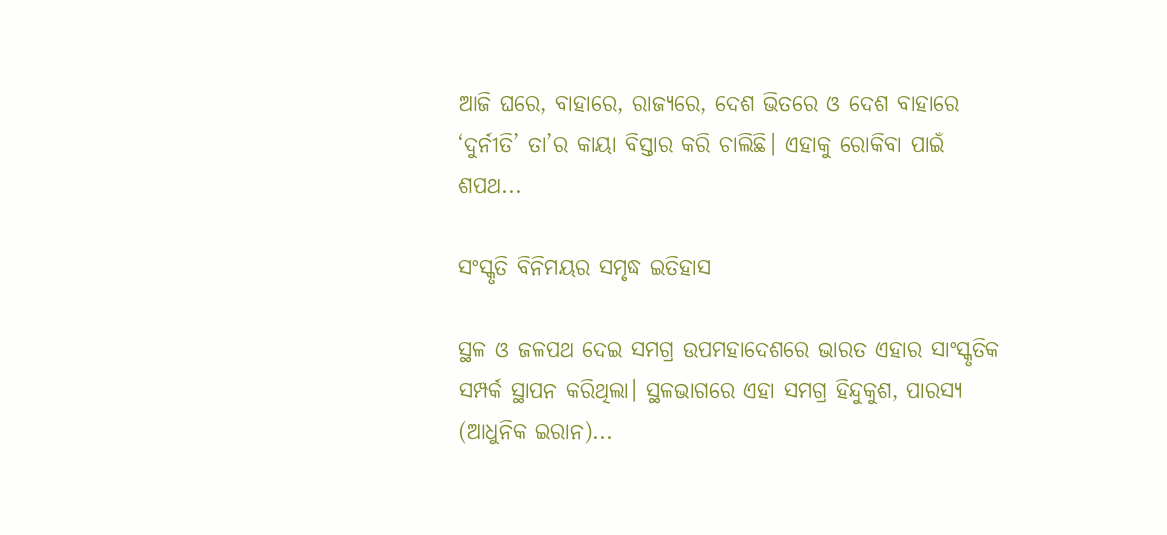ଆଜି ଘରେ, ବାହାରେ, ରାଜ୍ୟରେ, ଦେଶ ଭିତରେ ଓ ଦେଶ ବାହାରେ ‘ଦୁର୍ନୀତି’ ତା’ର କାୟା ବିସ୍ତାର କରି ଚାଲିଛି। ଏହାକୁ ରୋକିବା ପାଇଁ ଶପଥ...

ସଂସ୍କୃତି ବିନିମୟର ସମୃଦ୍ଧ ଇତିହାସ

ସ୍ଥଳ ଓ ଜଳପଥ ଦେଇ ସମଗ୍ର ଉପମହାଦେଶରେ ଭାରତ ଏହାର ସାଂସ୍କୃତିକ ସମ୍ପର୍କ ସ୍ଥାପନ କରିଥିଲା। ସ୍ଥଳଭାଗରେ ଏହା ସମଗ୍ର ହିନ୍ଦୁକୁଶ, ପାରସ୍ୟ (ଆଧୁନିକ ଇରାନ)...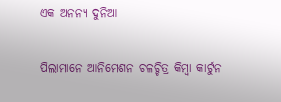ଏକ ଅନନ୍ୟ ଦୁନିଆ

ପିଲାମାନେ ଆନିମେଶନ ଚଳଚ୍ଚିତ୍ର କିମ୍ବା କାର୍ଟୁନ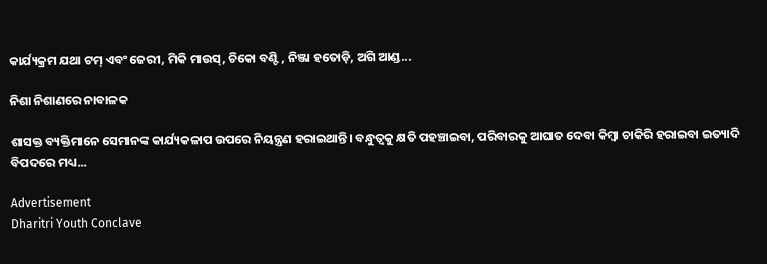କାର୍ଯ୍ୟକ୍ରମ ଯଥା ଟମ୍‌ ଏବଂ ଜେରୀ, ମିକି ମାଉସ୍‌, ଚିକୋ ବଣ୍ଟି , ନିଞ୍ଜା ହତୋଡ଼ି, ଅଗି ଆଣ୍ଡ...

ନିଶା ନିଶାଣରେ ନାବାଳକ

ଶାସକ୍ତ ବ୍ୟକ୍ତିମାନେ ସେମାନଙ୍କ କାର୍ଯ୍ୟକଳାପ ଉପରେ ନିୟନ୍ତ୍ରଣ ହରାଇଥାନ୍ତି। ବନ୍ଧୁତ୍ୱକୁ କ୍ଷତି ପହଞ୍ଚାଇବା, ପରିବାରକୁ ଆଘାତ ଦେବା କିମ୍ବା ଚାକିରି ହରାଇବା ଇତ୍ୟାଦି ବିପଦରେ ମଧ୍ୟ...

Advertisement
Dharitri Youth Conclave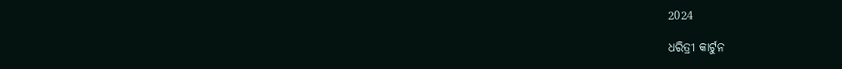2024

ଧରିତ୍ରୀ କାର୍ଟୁନ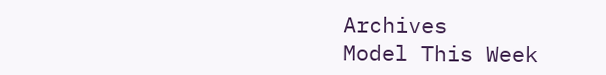Archives
Model This Week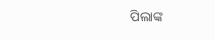ପିଲାଙ୍କ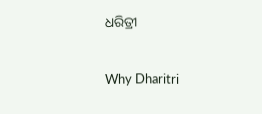ଧରିତ୍ରୀ

Why Dharitri